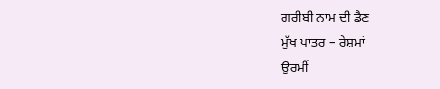ਗਰੀਬੀ ਨਾਮ ਦੀ ਡੈਣ
ਮੁੱਖ ਪਾਤਰ – ਰੇਸ਼ਮਾਂ
ਉਰਮੀਂ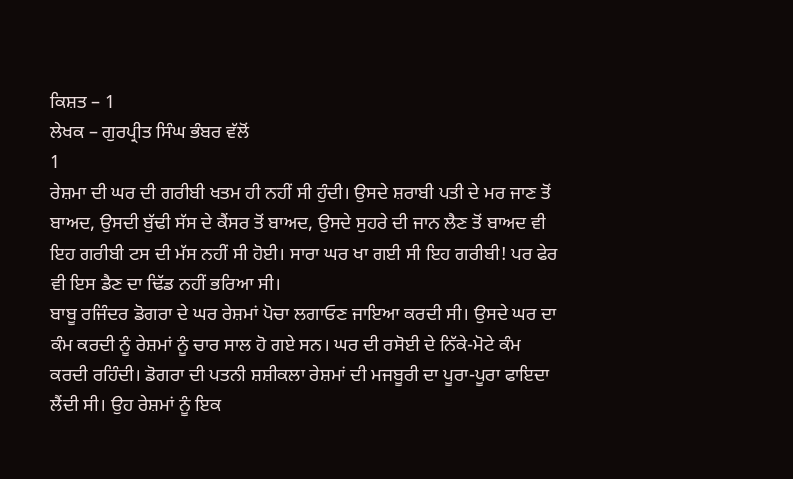ਕਿਸ਼ਤ – 1
ਲੇਖਕ – ਗੁਰਪ੍ਰੀਤ ਸਿੰਘ ਭੰਬਰ ਵੱਲੋਂ
1
ਰੇਸ਼ਮਾ ਦੀ ਘਰ ਦੀ ਗਰੀਬੀ ਖਤਮ ਹੀ ਨਹੀਂ ਸੀ ਹੁੰਦੀ। ਉਸਦੇ ਸ਼ਰਾਬੀ ਪਤੀ ਦੇ ਮਰ ਜਾਣ ਤੋਂ ਬਾਅਦ, ਉਸਦੀ ਬੁੱਢੀ ਸੱਸ ਦੇ ਕੈਂਸਰ ਤੋਂ ਬਾਅਦ, ਉਸਦੇ ਸੁਹਰੇ ਦੀ ਜਾਨ ਲੈਣ ਤੋਂ ਬਾਅਦ ਵੀ ਇਹ ਗਰੀਬੀ ਟਸ ਦੀ ਮੱਸ ਨਹੀਂ ਸੀ ਹੋਈ। ਸਾਰਾ ਘਰ ਖਾ ਗਈ ਸੀ ਇਹ ਗਰੀਬੀ! ਪਰ ਫੇਰ ਵੀ ਇਸ ਡੈਣ ਦਾ ਢਿੱਡ ਨਹੀਂ ਭਰਿਆ ਸੀ।
ਬਾਬੂ ਰਜਿੰਦਰ ਡੋਗਰਾ ਦੇ ਘਰ ਰੇਸ਼ਮਾਂ ਪੋਚਾ ਲਗਾਓਣ ਜਾਇਆ ਕਰਦੀ ਸੀ। ਉਸਦੇ ਘਰ ਦਾ ਕੰਮ ਕਰਦੀ ਨੂੰ ਰੇਸ਼ਮਾਂ ਨੂੰ ਚਾਰ ਸਾਲ ਹੋ ਗਏ ਸਨ। ਘਰ ਦੀ ਰਸੋਈ ਦੇ ਨਿੱਕੇ-ਮੋਟੇ ਕੰਮ ਕਰਦੀ ਰਹਿੰਦੀ। ਡੋਗਰਾ ਦੀ ਪਤਨੀ ਸ਼ਸ਼ੀਕਲਾ ਰੇਸ਼ਮਾਂ ਦੀ ਮਜਬੂਰੀ ਦਾ ਪੂਰਾ-ਪੂਰਾ ਫਾਇਦਾ ਲੈਂਦੀ ਸੀ। ਉਹ ਰੇਸ਼ਮਾਂ ਨੂੰ ਇਕ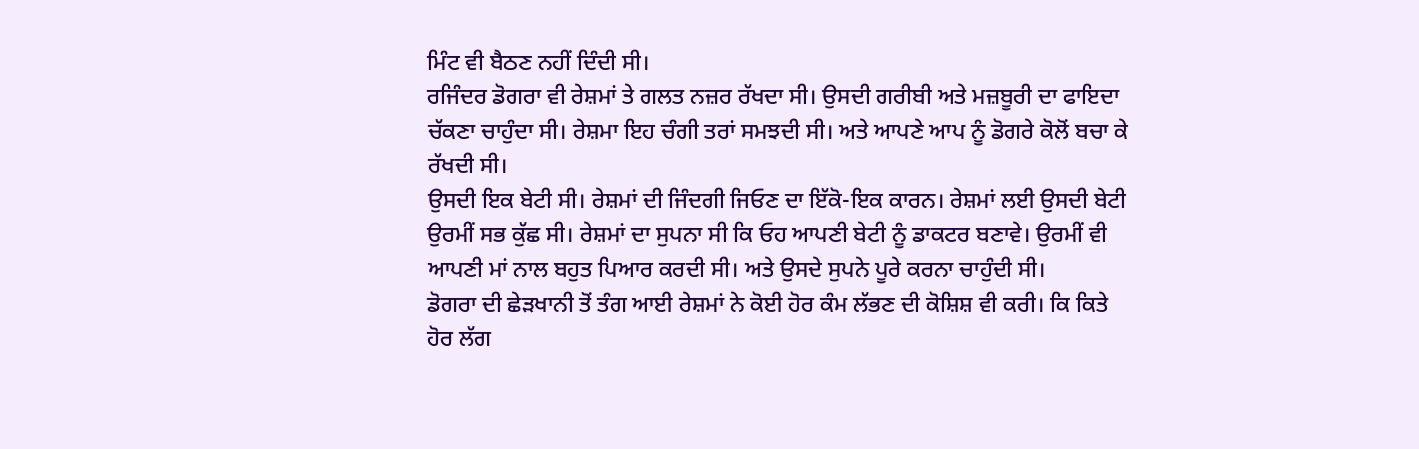ਮਿੰਟ ਵੀ ਬੈਠਣ ਨਹੀਂ ਦਿੰਦੀ ਸੀ।
ਰਜਿੰਦਰ ਡੋਗਰਾ ਵੀ ਰੇਸ਼ਮਾਂ ਤੇ ਗਲਤ ਨਜ਼ਰ ਰੱਖਦਾ ਸੀ। ਉਸਦੀ ਗਰੀਬੀ ਅਤੇ ਮਜ਼ਬੂਰੀ ਦਾ ਫਾਇਦਾ ਚੱਕਣਾ ਚਾਹੁੰਦਾ ਸੀ। ਰੇਸ਼ਮਾ ਇਹ ਚੰਗੀ ਤਰਾਂ ਸਮਝਦੀ ਸੀ। ਅਤੇ ਆਪਣੇ ਆਪ ਨੂੰ ਡੋਗਰੇ ਕੋਲੋਂ ਬਚਾ ਕੇ ਰੱਖਦੀ ਸੀ।
ਉਸਦੀ ਇਕ ਬੇਟੀ ਸੀ। ਰੇਸ਼ਮਾਂ ਦੀ ਜਿੰਦਗੀ ਜਿਓਣ ਦਾ ਇੱਕੋ-ਇਕ ਕਾਰਨ। ਰੇਸ਼ਮਾਂ ਲਈ ਉਸਦੀ ਬੇਟੀ ਉਰਮੀਂ ਸਭ ਕੁੱਛ ਸੀ। ਰੇਸ਼ਮਾਂ ਦਾ ਸੁਪਨਾ ਸੀ ਕਿ ਓਹ ਆਪਣੀ ਬੇਟੀ ਨੂੰ ਡਾਕਟਰ ਬਣਾਵੇ। ਉਰਮੀਂ ਵੀ ਆਪਣੀ ਮਾਂ ਨਾਲ ਬਹੁਤ ਪਿਆਰ ਕਰਦੀ ਸੀ। ਅਤੇ ਉਸਦੇ ਸੁਪਨੇ ਪੂਰੇ ਕਰਨਾ ਚਾਹੁੰਦੀ ਸੀ।
ਡੋਗਰਾ ਦੀ ਛੇੜਖਾਨੀ ਤੋਂ ਤੰਗ ਆਈ ਰੇਸ਼ਮਾਂ ਨੇ ਕੋਈ ਹੋਰ ਕੰਮ ਲੱਭਣ ਦੀ ਕੋਸ਼ਿਸ਼ ਵੀ ਕਰੀ। ਕਿ ਕਿਤੇ ਹੋਰ ਲੱਗ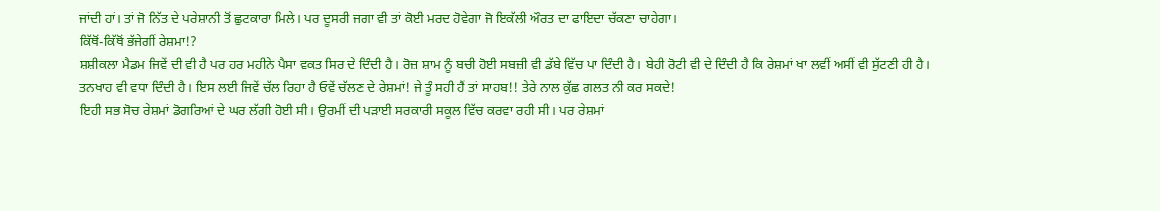ਜਾਂਦੀ ਹਾਂ। ਤਾਂ ਜੋ ਨਿੱਤ ਦੇ ਪਰੇਸ਼ਾਨੀ ਤੋਂ ਛੁਟਕਾਰਾ ਮਿਲੇ। ਪਰ ਦੂਸਰੀ ਜਗਾ ਵੀ ਤਾਂ ਕੋਈ ਮਰਦ ਹੋਵੇਗਾ ਜੋ ਇਕੱਲੀ ਔਰਤ ਦਾ ਫਾਇਦਾ ਚੱਕਣਾ ਚਾਹੇਗਾ।
ਕਿੱਥੋਂ-ਕਿੱਥੋਂ ਭੱਜੇਗੀਂ ਰੇਸ਼ਮਾ!?
ਸ਼ਸ਼ੀਕਲਾ ਮੈਡਮ ਜਿਵੇਂ ਦੀ ਵੀ ਹੈ ਪਰ ਹਰ ਮਹੀਨੇ ਪੈਸਾ ਵਕਤ ਸਿਰ ਦੇ ਦਿੰਦੀ ਹੈ। ਰੋਜ਼ ਸ਼ਾਮ ਨੂੰ ਬਚੀ ਹੋਈ ਸਬਜ਼ੀ ਵੀ ਡੱਬੇ ਵਿੱਚ ਪਾ ਦਿੰਦੀ ਹੈ। ਬੇਹੀ ਰੋਟੀ ਵੀ ਦੇ ਦਿੰਦੀ ਹੈ ਕਿ ਰੇਸ਼ਮਾਂ ਖਾ ਲਵੀਂ ਅਸੀਂ ਵੀ ਸੁੱਟਣੀ ਹੀ ਹੈ।
ਤਨਖਾਹ ਵੀ ਵਧਾ ਦਿੰਦੀ ਹੈ। ਇਸ ਲਈ ਜਿਵੇਂ ਚੱਲ ਰਿਹਾ ਹੈ ਓਵੇਂ ਚੱਲਣ ਦੇ ਰੇਸ਼ਮਾਂ! ਜੇ ਤੂੰ ਸਹੀ ਹੈਂ ਤਾਂ ਸਾਹਬ!! ਤੇਰੇ ਨਾਲ ਕੁੱਛ ਗਲਤ ਨੀ ਕਰ ਸਕਦੇ!
ਇਹੀ ਸਭ ਸੋਚ ਰੇਸ਼ਮਾਂ ਡੋਗਰਿਆਂ ਦੇ ਘਰ ਲੱਗੀ ਹੋਈ ਸੀ। ਉਰਮੀਂ ਦੀ ਪੜਾਈ ਸਰਕਾਰੀ ਸਕੂਲ ਵਿੱਚ ਕਰਵਾ ਰਹੀ ਸੀ। ਪਰ ਰੇਸ਼ਮਾਂ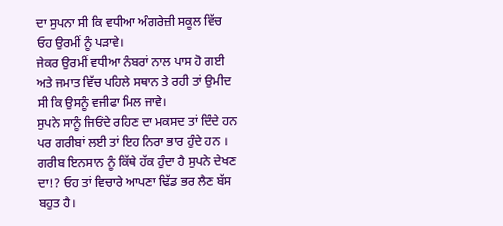ਦਾ ਸੁਪਨਾ ਸੀ ਕਿ ਵਧੀਆ ਅੰਗਰੇਜ਼ੀ ਸਕੂਲ ਵਿੱਚ ਓਹ ਉਰਮੀਂ ਨੂੰ ਪੜਾਵੇ।
ਜੇਕਰ ਉਰਮੀਂ ਵਧੀਆ ਨੰਬਰਾਂ ਨਾਲ ਪਾਸ ਹੋ ਗਈ ਅਤੇ ਜਮਾਤ ਵਿੱਚ ਪਹਿਲੇ ਸਥਾਨ ਤੇ ਰਹੀ ਤਾਂ ਉਮੀਦ ਸੀ ਕਿ ਉਸਨੂੰ ਵਜੀਫਾ ਮਿਲ ਜਾਵੇ।
ਸੁਪਨੇ ਸਾਨੂੰ ਜਿਓਂਦੇ ਰਹਿਣ ਦਾ ਮਕਸਦ ਤਾਂ ਦਿੰਦੇ ਹਨ ਪਰ ਗਰੀਬਾਂ ਲਈ ਤਾਂ ਇਹ ਨਿਰਾ ਭਾਰ ਹੁੰਦੇ ਹਨ । ਗਰੀਬ ਇਨਸਾਨ ਨੂੰ ਕਿੱਥੇ ਹੱਕ ਹੁੰਦਾ ਹੈ ਸੁਪਨੇ ਦੇਖਣ ਦਾ!? ਓਹ ਤਾਂ ਵਿਚਾਰੇ ਆਪਣਾ ਢਿੱਡ ਭਰ ਲੈਣ ਬੱਸ ਬਹੁਤ ਹੈ।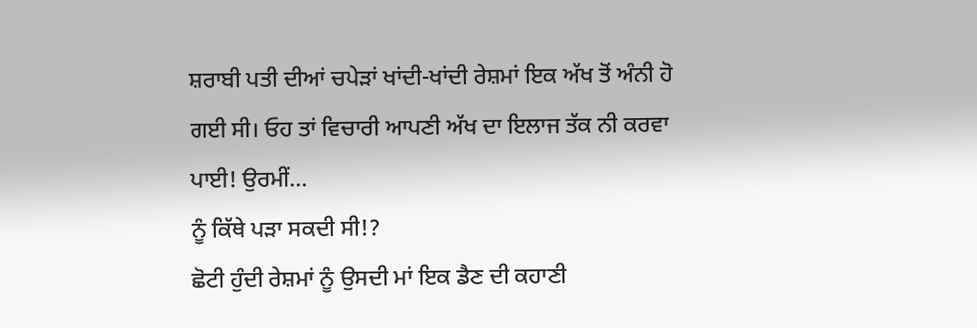ਸ਼ਰਾਬੀ ਪਤੀ ਦੀਆਂ ਚਪੇੜਾਂ ਖਾਂਦੀ-ਖਾਂਦੀ ਰੇਸ਼ਮਾਂ ਇਕ ਅੱਖ ਤੋਂ ਅੰਨੀ ਹੋ ਗਈ ਸੀ। ਓਹ ਤਾਂ ਵਿਚਾਰੀ ਆਪਣੀ ਅੱਖ ਦਾ ਇਲਾਜ ਤੱਕ ਨੀ ਕਰਵਾ ਪਾਈ! ਉਰਮੀਂ...
ਨੂੰ ਕਿੱਥੇ ਪੜਾ ਸਕਦੀ ਸੀ!?
ਛੋਟੀ ਹੁੰਦੀ ਰੇਸ਼ਮਾਂ ਨੂੰ ਉਸਦੀ ਮਾਂ ਇਕ ਡੈਣ ਦੀ ਕਹਾਣੀ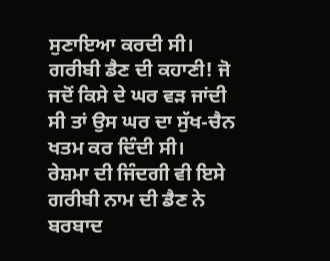ਸੁਣਾਇਆ ਕਰਦੀ ਸੀ। ਗਰੀਬੀ ਡੈਣ ਦੀ ਕਹਾਣੀ! ਜੋ ਜਦੋਂ ਕਿਸੇ ਦੇ ਘਰ ਵੜ ਜਾਂਦੀ ਸੀ ਤਾਂ ਉਸ ਘਰ ਦਾ ਸੁੱਖ-ਚੈਨ ਖਤਮ ਕਰ ਦਿੰਦੀ ਸੀ।
ਰੇਸ਼ਮਾ ਦੀ ਜਿੰਦਗੀ ਵੀ ਇਸੇ ਗਰੀਬੀ ਨਾਮ ਦੀ ਡੈਣ ਨੇ ਬਰਬਾਦ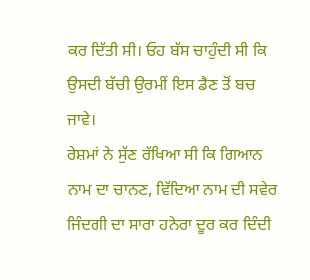ਕਰ ਦਿੱਤੀ ਸੀ। ਓਹ ਬੱਸ ਚਾਹੁੰਦੀ ਸੀ ਕਿ ਉਸਦੀ ਬੱਚੀ ਉਰਮੀਂ ਇਸ ਡੈਣ ਤੋਂ ਬਚ ਜਾਵੇ।
ਰੇਸ਼ਮਾਂ ਨੇ ਸੁੱਣ ਰੱਖਿਆ ਸੀ ਕਿ ਗਿਆਨ ਨਾਮ ਦਾ ਚਾਨਣ, ਵਿੱਦਿਆ ਨਾਮ ਦੀ ਸਵੇਰ ਜਿੰਦਗੀ ਦਾ ਸਾਰਾ ਹਨੇਰਾ ਦੂਰ ਕਰ ਦਿੰਦੀ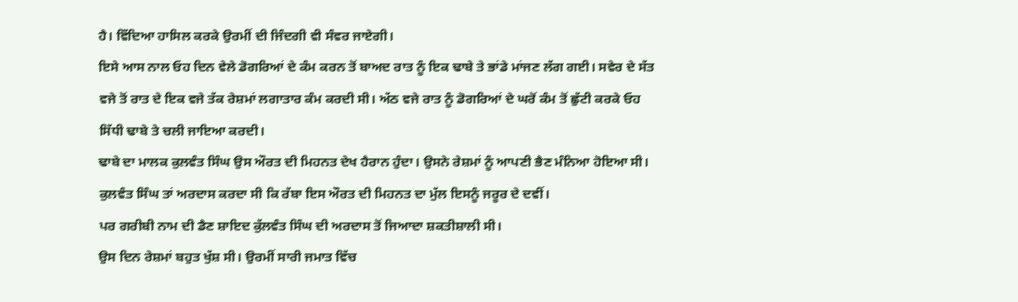ਹੈ। ਵਿੱਦਿਆ ਹਾਸਿਲ ਕਰਕੇ ਉਰਮੀਂ ਦੀ ਜਿੰਦਗੀ ਵੀ ਸੰਵਰ ਜਾਏਗੀ।
ਇਸੇ ਆਸ ਨਾਲ ਓਹ ਦਿਨ ਵੇਲੇ ਡੋਗਰਿਆਂ ਦੇ ਕੰਮ ਕਰਨ ਤੋਂ ਬਾਅਦ ਰਾਤ ਨੂੰ ਇਕ ਢਾਬੇ ਤੇ ਭਾਂਡੇ ਮਾਂਜਣ ਲੱਗ ਗਈ। ਸਵੇਰ ਦੇ ਸੱਤ ਵਜੇ ਤੋਂ ਰਾਤ ਦੇ ਇਕ ਵਜੇ ਤੱਕ ਰੇਸ਼ਮਾਂ ਲਗਾਤਾਰ ਕੰਮ ਕਰਦੀ ਸੀ। ਅੱਠ ਵਜੇ ਰਾਤ ਨੂੰ ਡੋਗਰਿਆਂ ਦੇ ਘਰੋਂ ਕੰਮ ਤੋਂ ਛੁੱਟੀ ਕਰਕੇ ਓਹ ਸਿੱਧੀ ਢਾਬੇ ਤੇ ਚਲੀ ਜਾਇਆ ਕਰਦੀ।
ਢਾਬੇ ਦਾ ਮਾਲਕ ਕੁਲਵੰਤ ਸਿੰਘ ਉਸ ਔਰਤ ਦੀ ਮਿਹਨਤ ਦੇਖ ਹੈਰਾਨ ਹੁੰਦਾ। ਉਸਨੇ ਰੇਸ਼ਮਾਂ ਨੂੰ ਆਪਣੀ ਭੈਣ ਮੰਨਿਆ ਹੋਇਆ ਸੀ। ਕੁਲਵੰਤ ਸਿੰਘ ਤਾਂ ਅਰਦਾਸ ਕਰਦਾ ਸੀ ਕਿ ਰੱਬਾ ਇਸ ਔਰਤ ਦੀ ਮਿਹਨਤ ਦਾ ਮੁੱਲ ਇਸਨੂੰ ਜਰੂਰ ਦੇ ਦਵੀਂ।
ਪਰ ਗਰੀਬੀ ਨਾਮ ਦੀ ਡੈਣ ਸ਼ਾਇਦ ਕੁੱਲਵੰਤ ਸਿੰਘ ਦੀ ਅਰਦਾਸ ਤੋਂ ਜਿਆਦਾ ਸ਼ਕਤੀਸ਼ਾਲੀ ਸੀ।
ਉਸ ਦਿਨ ਰੇਸ਼ਮਾਂ ਬਹੁਤ ਖੁੱਸ਼ ਸੀ। ਉਰਮੀਂ ਸਾਰੀ ਜਮਾਤ ਵਿੱਚ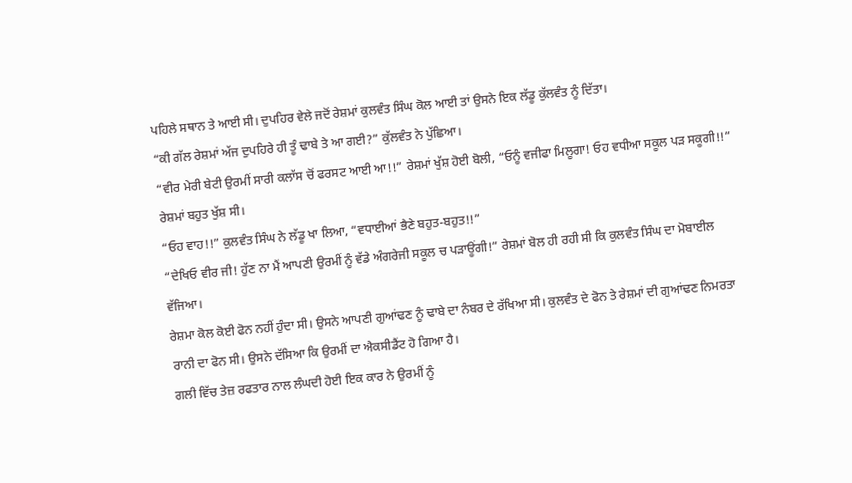ਪਹਿਲੇ ਸਥਾਨ ਤੇ ਆਈ ਸੀ। ਦੁਪਹਿਰ ਵੇਲੇ ਜਦੋਂ ਰੇਸ਼ਮਾਂ ਕੁਲਵੰਤ ਸਿੰਘ ਕੋਲ ਆਈ ਤਾਂ ਉਸਨੇ ਇਕ ਲੱਡੂ ਕੁੱਲਵੰਤ ਨੂੰ ਦਿੱਤਾ।
“ਕੀ ਗੱਲ ਰੇਸ਼ਮਾਂ ਅੱਜ ਦੁਪਹਿਰੇ ਹੀ ਤੂੰ ਢਾਬੇ ਤੇ ਆ ਗਈ?” ਕੁੱਲਵੰਤ ਨੇ ਪੁੱਛਿਆ।
“ਵੀਰ ਮੇਰੀ ਬੇਟੀ ਉਰਮੀਂ ਸਾਰੀ ਕਲਾੱਸ ਚੋਂ ਫਰਸਟ ਆਈ ਆ!!” ਰੇਸ਼ਮਾਂ ਖੁੱਸ਼ ਹੋਈ ਬੋਲੀ, “ਓਨੂੰ ਵਜੀਫਾ ਮਿਲੂਗਾ! ਓਹ ਵਧੀਆ ਸਕੂਲ ਪੜ ਸਕੂਗੀ!!”
ਰੇਸ਼ਮਾਂ ਬਹੁਤ ਖੁੱਸ਼ ਸੀ।
“ਓਹ ਵਾਹ!!” ਕੁਲਵੰਤ ਸਿੰਘ ਨੇ ਲੱਡੂ ਖਾ ਲਿਆ, “ਵਧਾਈਆਂ ਭੈਣੇ ਬਹੁਤ-ਬਹੁਤ!!”
“ਦੇਖਿਓ ਵੀਰ ਜੀ! ਹੁੱਣ ਨਾ ਮੈਂ ਆਪਣੀ ਉਰਮੀਂ ਨੂੰ ਵੱਡੇ ਅੰਗਰੇਜੀ ਸਕੂਲ ਚ ਪੜਾਊਂਗੀ!” ਰੇਸ਼ਮਾਂ ਬੋਲ ਹੀ ਰਹੀ ਸੀ ਕਿ ਕੁਲਵੰਤ ਸਿੰਘ ਦਾ ਮੋਬਾਈਲ ਵੱਜਿਆ।
ਰੇਸ਼ਮਾ ਕੋਲ ਕੋਈ ਫੋਨ ਨਹੀਂ ਹੁੰਦਾ ਸੀ। ਉਸਨੇ ਆਪਣੀ ਗੁਆਂਢਣ ਨੂੰ ਢਾਬੇ ਦਾ ਨੰਬਰ ਦੇ ਰੱਖਿਆ ਸੀ। ਕੁਲਵੰਤ ਦੇ ਫੋਨ ਤੇ ਰੇਸ਼ਮਾਂ ਦੀ ਗੁਆਂਢਣ ਨਿਮਰਤਾ ਰਾਨੀ ਦਾ ਫੋਨ ਸੀ। ਉਸਨੇ ਦੱਸਿਆ ਕਿ ਉਰਮੀਂ ਦਾ ਐਕਸੀਡੈਂਟ ਹੋ ਗਿਆ ਹੈ।
ਗਲੀ ਵਿੱਚ ਤੇਜ਼ ਰਫਤਾਰ ਨਾਲ ਲੰਘਦੀ ਹੋਈ ਇਕ ਕਾਰ ਨੇ ਉਰਮੀਂ ਨੂੰ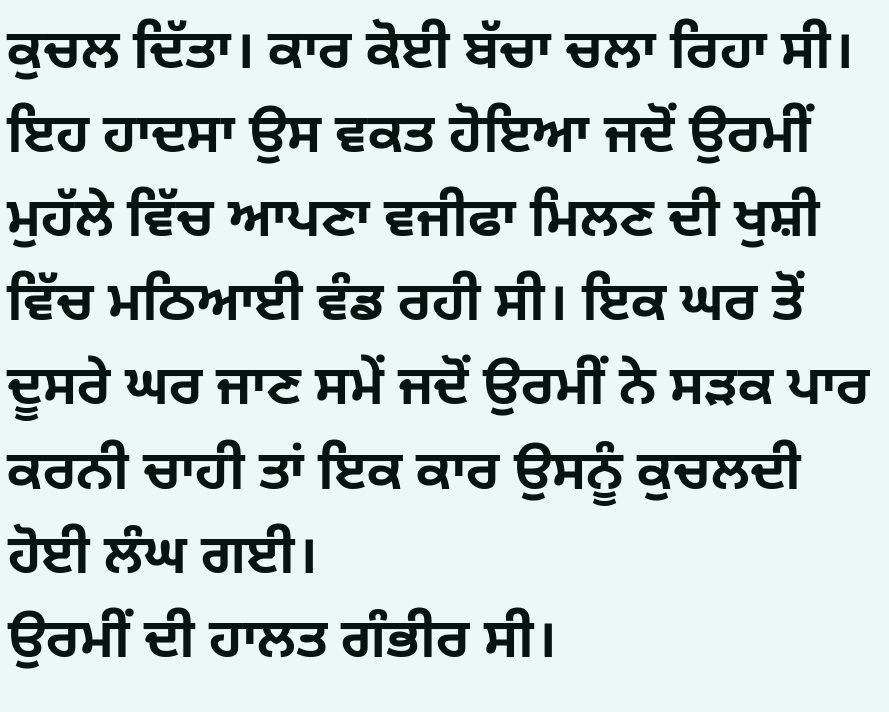ਕੁਚਲ ਦਿੱਤਾ। ਕਾਰ ਕੋਈ ਬੱਚਾ ਚਲਾ ਰਿਹਾ ਸੀ। ਇਹ ਹਾਦਸਾ ਉਸ ਵਕਤ ਹੋਇਆ ਜਦੋਂ ਉਰਮੀਂ ਮੁਹੱਲੇ ਵਿੱਚ ਆਪਣਾ ਵਜੀਫਾ ਮਿਲਣ ਦੀ ਖੁਸ਼ੀ ਵਿੱਚ ਮਠਿਆਈ ਵੰਡ ਰਹੀ ਸੀ। ਇਕ ਘਰ ਤੋਂ ਦੂਸਰੇ ਘਰ ਜਾਣ ਸਮੇਂ ਜਦੋਂ ਉਰਮੀਂ ਨੇ ਸੜਕ ਪਾਰ ਕਰਨੀ ਚਾਹੀ ਤਾਂ ਇਕ ਕਾਰ ਉਸਨੂੰ ਕੁਚਲਦੀ ਹੋਈ ਲੰਘ ਗਈ।
ਉਰਮੀਂ ਦੀ ਹਾਲਤ ਗੰਭੀਰ ਸੀ।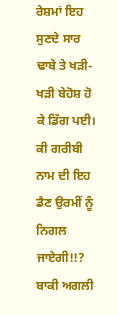ਰੇਸ਼ਮਾਂ ਇਹ ਸੁਣਦੇ ਸਾਰ ਢਾਬੇ ਤੇ ਖੜੀ-ਖੜੀ ਬੇਹੋਸ਼ ਹੋ ਕੇ ਡਿੱਗ ਪਈ।
ਕੀ ਗਰੀਬੀ ਨਾਮ ਦੀ ਇਹ ਡੈਣ ਉਰਮੀਂ ਨੂੰ ਨਿਗਲ ਜਾਏਗੀ!!?
ਬਾਕੀ ਅਗਲੀ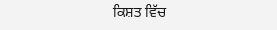ਕਿਸ਼ਤ ਵਿੱਚ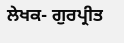ਲੇਖਕ- ਗੁਰਪ੍ਰੀਤ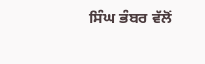ਸਿੰਘ ਭੰਬਰ ਵੱਲੋਂ